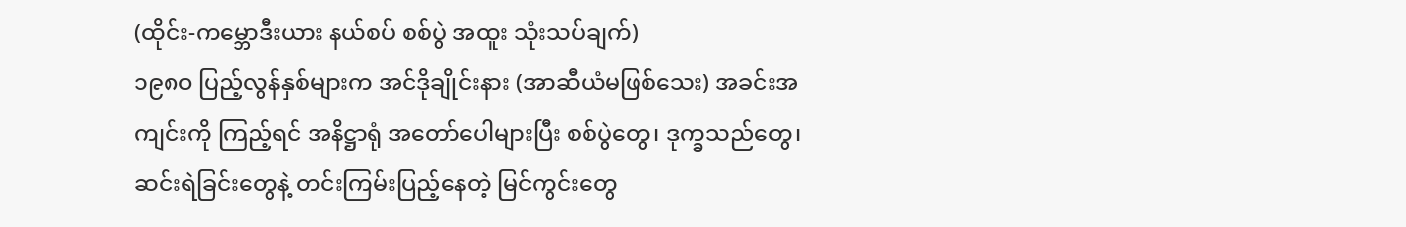(ထိုင်း-ကမ္ဘောဒီးယား နယ်စပ် စစ်ပွဲ အထူး သုံးသပ်ချက်)
၁၉၈၀ ပြည့်လွန်နှစ်များက အင်ဒိုချိုင်းနား (အာဆီယံမဖြစ်သေး) အခင်းအကျင်းကို ကြည့်ရင် အနိဋ္ဌာရုံ အတော်ပေါများပြီး စစ်ပွဲတွေ၊ ဒုက္ခသည်တွေ၊ ဆင်းရဲခြင်းတွေနဲ့ တင်းကြမ်းပြည့်နေတဲ့ မြင်ကွင်းတွေ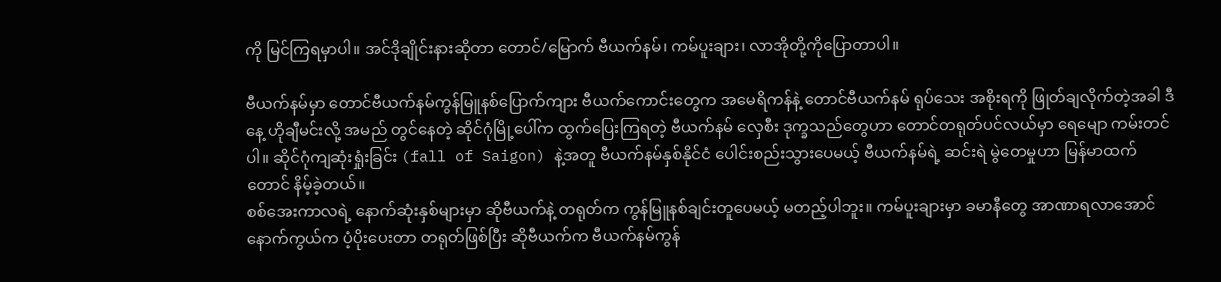ကို မြင်ကြရမှာပါ။ အင်ဒိုချိုင်းနားဆိုတာ တောင်/မြောက် ဗီယက်နမ်၊ ကမ်ပူးချား၊ လာအိုတို့ကိုပြောတာပါ။

ဗီယက်နမ်မှာ တောင်ဗီယက်နမ်ကွန်မြူနစ်ပြောက်ကျား ဗီယက်ကောင်းတွေက အမေရိကန်နဲ့ တောင်ဗီယက်နမ် ရုပ်သေး အစိုးရကို ဖြုတ်ချလိုက်တဲ့အခါ ဒီနေ့ ဟိုချီမင်းလို့ အမည် တွင်နေတဲ့ ဆိုင်ဂုံမြို့ပေါ်က ထွက်ပြေးကြရတဲ့ ဗီယက်နမ် လှေစီး ဒုက္ခသည်တွေဟာ တောင်တရုတ်ပင်လယ်မှာ ရေမျော ကမ်းတင်ပါ။ ဆိုင်ဂုံကျဆုံးရှုံးခြင်း (fall of Saigon) နဲ့အတူ ဗီယက်နမ်နှစ်နိုင်ငံ ပေါင်းစည်းသွားပေမယ့် ဗီယက်နမ်ရဲ့ ဆင်းရဲ မွဲတေမှုဟာ မြန်မာထက်တောင် နိမ့်ခဲ့တယ်။
စစ်အေးကာလရဲ့ နောက်ဆုံးနှစ်များမှာ ဆိုဗီယက်နဲ့ တရုတ်က ကွန်မြူနစ်ချင်းတူပေမယ့် မတည့်ပါဘူး။ ကမ်ပူးချားမှာ ခမာနီတွေ အာဏာရလာအောင် နောက်ကွယ်က ပံ့ပိုးပေးတာ တရုတ်ဖြစ်ပြီး ဆိုဗီယက်က ဗီယက်နမ်ကွန်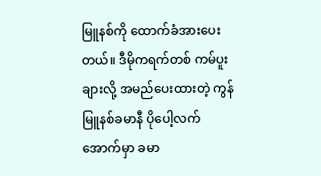မြူနစ်ကို ထောက်ခံအားပေးတယ်။ ဒီမိုကရက်တစ် ကမ်ပူးချားလို့ အမည်ပေးထားတဲ့ ကွန်မြူနစ်ခမာနီ ပိုပေါ့လက်အောက်မှာ ခမာ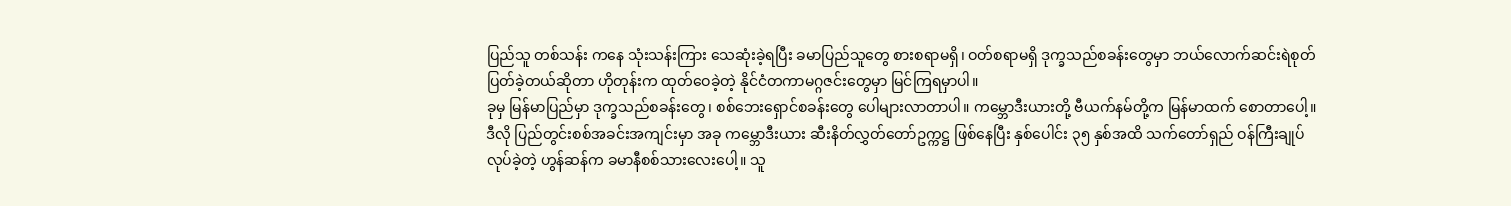ပြည်သူ တစ်သန်း ကနေ သုံးသန်းကြား သေဆုံးခဲ့ရပြီး ခမာပြည်သူတွေ စားစရာမရှိ၊ ဝတ်စရာမရှိ ဒုက္ခသည်စခန်းတွေမှာ ဘယ်လောက်ဆင်းရဲစုတ်ပြတ်ခဲ့တယ်ဆိုတာ ဟိုတုန်းက ထုတ်ဝေခဲ့တဲ့ နိုင်ငံတကာမဂ္ဂဇင်းတွေမှာ မြင်ကြရမှာပါ။
ခုမှ မြန်မာပြည်မှာ ဒုက္ခသည်စခန်းတွေ၊ စစ်ဘေးရှောင်စခန်းတွေ ပေါများလာတာပါ။ ကမ္ဘောဒီးယားတို့ ဗီယက်နမ်တို့က မြန်မာထက် စောတာပေါ့။ ဒီလို ပြည်တွင်းစစ်အခင်းအကျင်းမှာ အခု ကမ္ဘောဒီးယား ဆီးနိတ်လွှတ်တော်ဥက္ကဋ္ဌ ဖြစ်နေပြီး နှစ်ပေါင်း ၃၅ နှစ်အထိ သက်တော်ရှည် ဝန်ကြီးချုပ်လုပ်ခဲ့တဲ့ ဟွန်ဆန်က ခမာနီစစ်သားလေးပေါ့။ သူ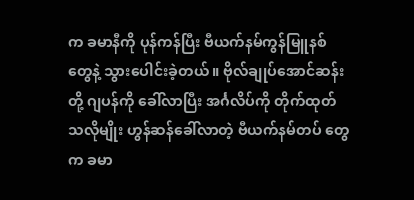က ခမာနီကို ပုန်ကန်ပြီး ဗီယက်နမ်ကွန်မြူနစ်တွေနဲ့ သွားပေါင်းခဲ့တယ်။ ဗိုလ်ချုပ်အောင်ဆန်းတို့ ဂျပန်ကို ခေါ်လာပြီး အင်္ဂလိပ်ကို တိုက်ထုတ်သလိုမျိုး ဟွန်ဆန်ခေါ်လာတဲ့ ဗီယက်နမ်တပ် တွေက ခမာ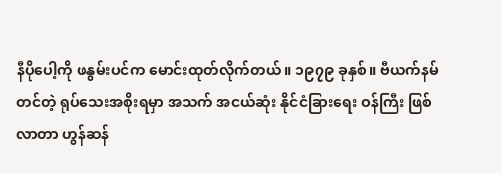နီပိုပေါ့ကို ဖနွမ်းပင်က မောင်းထုတ်လိုက်တယ်။ ၁၉၇၉ ခုနှစ်။ ဗီယက်နမ်တင်တဲ့ ရုပ်သေးအစိုးရမှာ အသက် အငယ်ဆုံး နိုင်ငံခြားရေး ဝန်ကြီး ဖြစ်လာတာ ဟွန်ဆန်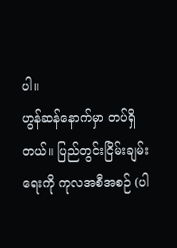ပါ။
ဟွန်ဆန်နောက်မှာ တပ်ရှိတယ်။ ပြည်တွင်းငြိမ်းချမ်းရေးကို ကုလအစီအစဉ် (ပါ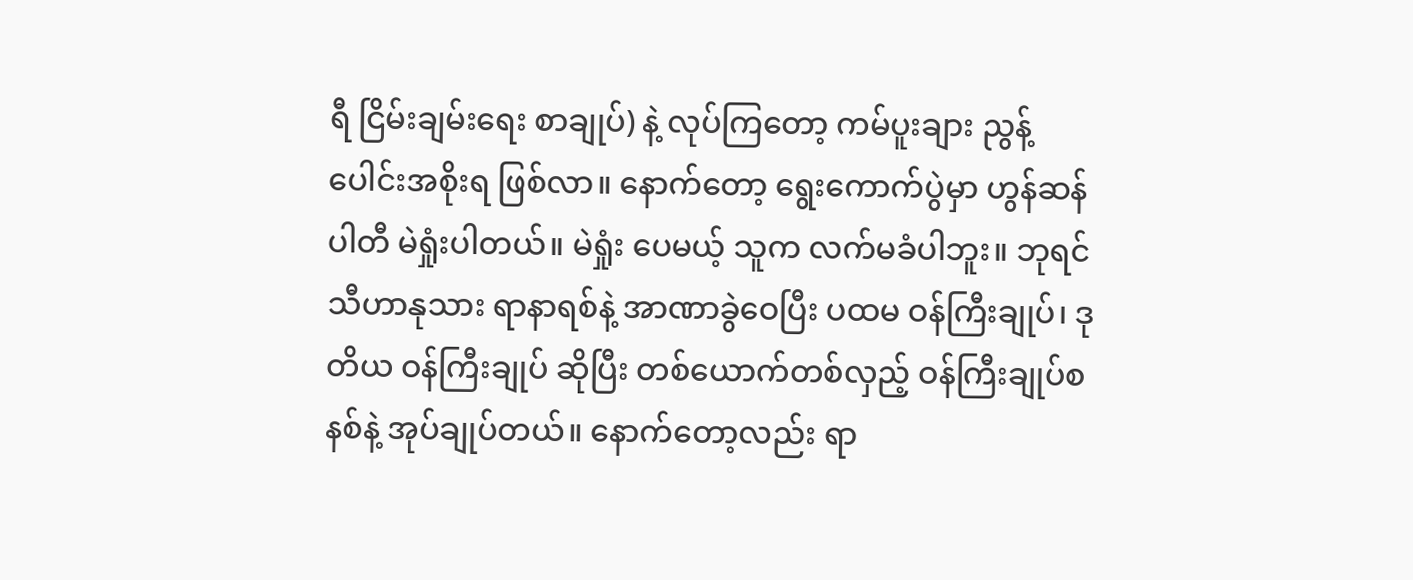ရီ ငြိမ်းချမ်းရေး စာချုပ်) နဲ့ လုပ်ကြတော့ ကမ်ပူးချား ညွန့်ပေါင်းအစိုးရ ဖြစ်လာ။ နောက်တော့ ရွေးကောက်ပွဲမှာ ဟွန်ဆန်ပါတီ မဲရှုံးပါတယ်။ မဲရှုံး ပေမယ့် သူက လက်မခံပါဘူး။ ဘုရင်သီဟာနုသား ရာနာရစ်နဲ့ အာဏာခွဲဝေပြီး ပထမ ဝန်ကြီးချုပ်၊ ဒုတိယ ဝန်ကြီးချုပ် ဆိုပြီး တစ်ယောက်တစ်လှည့် ဝန်ကြီးချုပ်စနစ်နဲ့ အုပ်ချုပ်တယ်။ နောက်တော့လည်း ရာ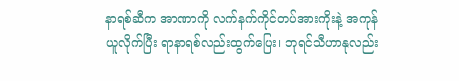နာရစ်ဆီက အာဏာကို လက်နက်ကိုင်တပ်အားကိုးနဲ့ အကုန်ယူလိုက်ပြီး ရာနာရစ်လည်းထွက်ပြေး၊ ဘုရင်သီဟာနုလည်း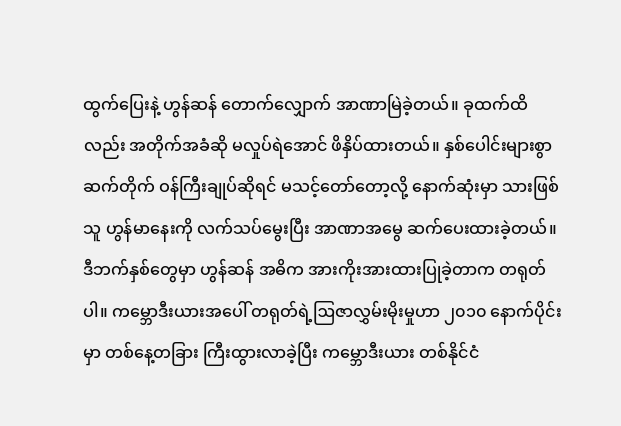ထွက်ပြေးနဲ့ ဟွန်ဆန် တောက်လျှောက် အာဏာမြဲခဲ့တယ်။ ခုထက်ထိလည်း အတိုက်အခံဆို မလှုပ်ရဲအောင် ဖိနှိပ်ထားတယ်။ နှစ်ပေါင်းများစွာ ဆက်တိုက် ဝန်ကြီးချုပ်ဆိုရင် မသင့်တော်တော့လို့ နောက်ဆုံးမှာ သားဖြစ်သူ ဟွန်မာနေးကို လက်သပ်မွေးပြီး အာဏာအမွေ ဆက်ပေးထားခဲ့တယ်။
ဒီဘက်နှစ်တွေမှာ ဟွန်ဆန် အဓိက အားကိုးအားထားပြုခဲ့တာက တရုတ်ပါ။ ကမ္ဘောဒီးယားအပေါ် တရုတ်ရဲ့ဩဇာလွှမ်းမိုးမှုဟာ ၂၀၁၀ နောက်ပိုင်းမှာ တစ်နေ့တခြား ကြီးထွားလာခဲ့ပြီး ကမ္ဘောဒီးယား တစ်နိုင်ငံ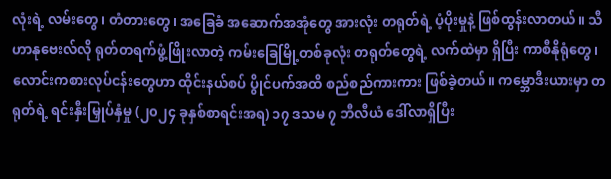လုံးရဲ့ လမ်းတွေ၊ တံတားတွေ၊ အခြေခံ အဆောက်အအုံတွေ အားလုံး တရုတ်ရဲ့ ပံ့ပိုးမှုနဲ့ ဖြစ်ထွန်းလာတယ်။ သီဟာနုဗေးလ်လို ရုတ်တရက်ဖွံ့ဖြိုးလာတဲ့ ကမ်းခြေမြို့တစ်ခုလုံး တရုတ်တွေရဲ့ လက်ထဲမှာ ရှိပြီး ကာစီနိုရုံတွေ၊ လောင်းကစားလုပ်ငန်းတွေဟာ ထိုင်းနယ်စပ် ပွိုင်ပက်အထိ စည်စည်ကားကား ဖြစ်ခဲ့တယ်။ ကမ္ဘောဒီးယားမှာ တရုတ်ရဲ့ ရင်းနှီးမြှုပ်နှံမှု (၂၀၂၄ ခုနှစ်စာရင်းအရ) ၁၇ ဒသမ ၇ ဘီလီယံ ဒေါ်လာရှိပြီး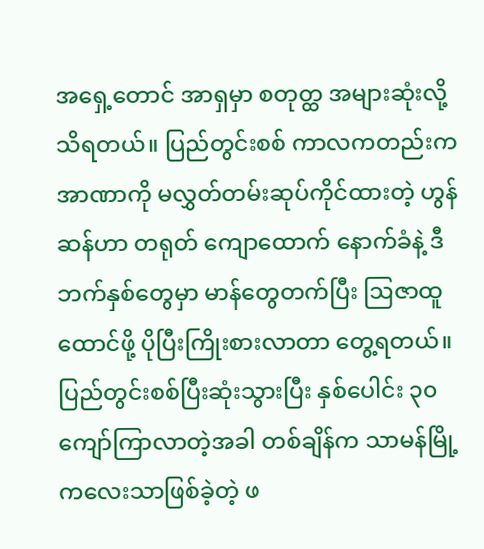အရှေ့တောင် အာရှမှာ စတုတ္ထ အများဆုံးလို့ သိရတယ်။ ပြည်တွင်းစစ် ကာလကတည်းက အာဏာကို မလွှတ်တမ်းဆုပ်ကိုင်ထားတဲ့ ဟွန်ဆန်ဟာ တရုတ် ကျောထောက် နောက်ခံနဲ့ ဒီဘက်နှစ်တွေမှာ မာန်တွေတက်ပြီး ဩဇာထူထောင်ဖို့ ပိုပြီးကြိုးစားလာတာ တွေ့ရတယ်။
ပြည်တွင်းစစ်ပြီးဆုံးသွားပြီး နှစ်ပေါင်း ၃၀ ကျော်ကြာလာတဲ့အခါ တစ်ချိန်က သာမန်မြို့ကလေးသာဖြစ်ခဲ့တဲ့ ဖ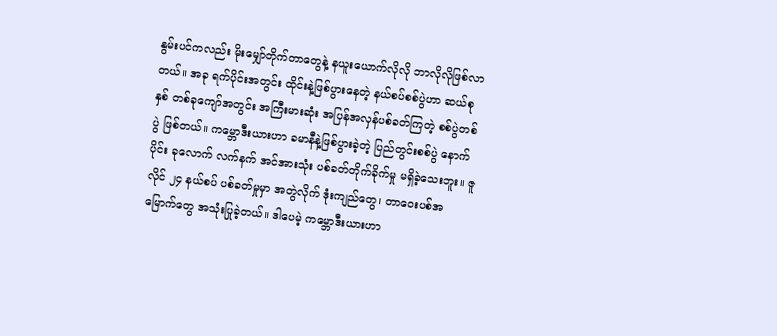နွမ်းပင်ကလည်း မိုးမျှော်တိုက်တာတွေနဲ့ နယူးယောက်လိုလို ဘာလိုလိုဖြစ်လာတယ်။ အခု ရက်ပိုင်းအတွင်း ထိုင်းနဲ့ဖြစ်ပွားနေတဲ့ နယ်စပ်စစ်ပွဲဟာ ဆယ်စုနှစ် တစ်ခုကျော်အတွင်း အကြီးမားဆုံး အပြန်အလှန်ပစ်ခတ်ကြတဲ့ စစ်ပွဲတစ်ပွဲ ဖြစ်တယ်။ ကမ္ဘောဒီးယားဟာ ခမာနီနဲ့ဖြစ်ပွားခဲ့တဲ့ ပြည်တွင်းစစ်ပွဲ နောက်ပိုင်း ခုလောက် လက်နက် အင်အားသုံး ပစ်ခတ်တိုက်ခိုက်မှု မရှိခဲ့သေးဘူး။ ဇူလိုင် ၂၄ နယ်စပ် ပစ်ခတ်မှုမှာ အတွဲလိုက် ဒုံးကျည်တွေ၊ တာဝေးပစ်အမြောက်တွေ အသုံးပြုခဲ့တယ်။ ဒါပေမဲ့ ကမ္ဘောဒီးယားဟာ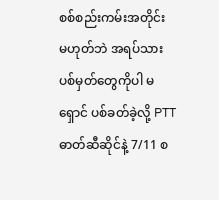စစ်စည်းကမ်းအတိုင်း မဟုတ်ဘဲ အရပ်သား ပစ်မှတ်တွေကိုပါ မရှောင် ပစ်ခတ်ခဲ့လို့ PTT ဓာတ်ဆီဆိုင်နဲ့ 7/11 စ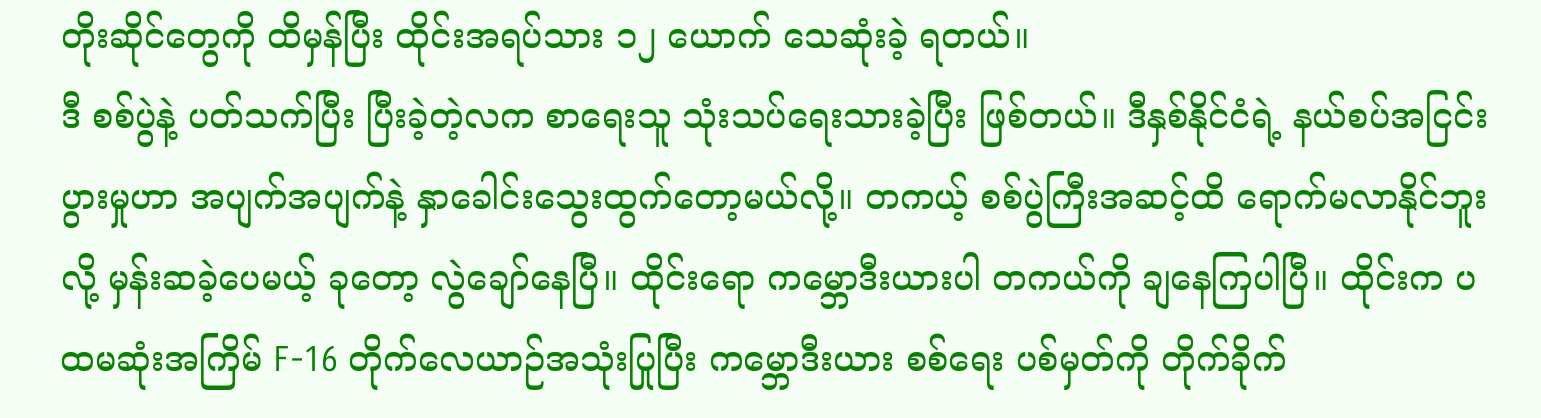တိုးဆိုင်တွေကို ထိမှန်ပြီး ထိုင်းအရပ်သား ၁၂ ယောက် သေဆုံးခဲ့ ရတယ်။
ဒီ စစ်ပွဲနဲ့ ပတ်သက်ပြီး ပြီးခဲ့တဲ့လက စာရေးသူ သုံးသပ်ရေးသားခဲ့ပြီး ဖြစ်တယ်။ ဒီနှစ်နိုင်ငံရဲ့ နယ်စပ်အငြင်းပွားမှုဟာ အပျက်အပျက်နဲ့ နှာခေါင်းသွေးထွက်တော့မယ်လို့။ တကယ့် စစ်ပွဲကြီးအဆင့်ထိ ရောက်မလာနိုင်ဘူးလို့ မှန်းဆခဲ့ပေမယ့် ခုတော့ လွဲချော်နေပြီ။ ထိုင်းရော ကမ္ဘောဒီးယားပါ တကယ်ကို ချနေကြပါပြီ။ ထိုင်းက ပထမဆုံးအကြိမ် F-16 တိုက်လေယာဉ်အသုံးပြုပြီး ကမ္ဘောဒီးယား စစ်ရေး ပစ်မှတ်ကို တိုက်ခိုက်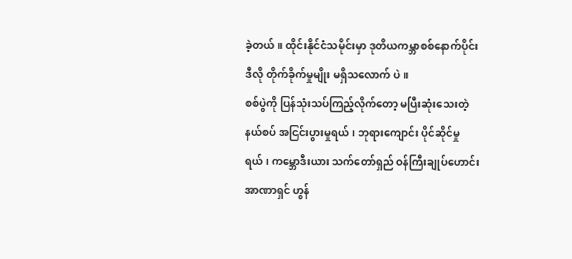ခဲ့တယ်။ ထိုင်းနိုင်ငံသမိုင်းမှာ ဒုတိယကမ္ဘာစစ်နောက်ပိုင်း ဒီလို တိုက်ခိုက်မှုမျိုး မရှိသလောက် ပဲ။
စစ်ပွဲကို ပြန်သုံးသပ်ကြည့်လိုက်တော့ မပြီးဆုံးသေးတဲ့ နယ်စပ် အငြင်းပွားမှုရယ်၊ ဘုရားကျောင်း ပိုင်ဆိုင်မှုရယ်၊ ကမ္ဘောဒီးယား သက်တော်ရှည် ဝန်ကြီးချုပ်ဟောင်း အာဏာရှင် ဟွန်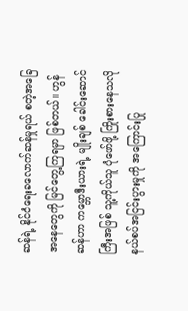ဆန်ရဲ့ နိုင်ငံရေးခလောက်ဆန်မှုရယ် စတဲ့အခြေအနေတွေကို မြင်တွေ့ကြရမှာ ဖြစ်တယ်။ ဟွန်ဆန်ဟာ ကမ္ဘောဒီးယားရဲ့ မျိုးချစ် ခေါင်းဆောင်ကြီးအဖြစ် သူ့ကိုယ်သူ ပုံဖော်ဖို့ ကြိုးစားနေသလို နယ်စပ်အငြင်းပွားမှုကို အကြောင်းပြု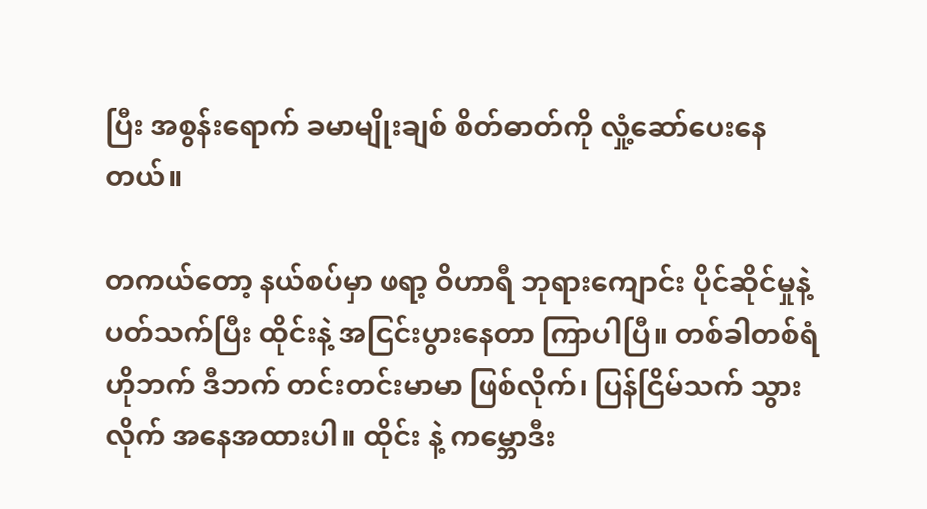ပြီး အစွန်းရောက် ခမာမျိုးချစ် စိတ်ဓာတ်ကို လှုံ့ဆော်ပေးနေတယ်။

တကယ်တော့ နယ်စပ်မှာ ဖရာ့ ဝိဟာရီ ဘုရားကျောင်း ပိုင်ဆိုင်မှုနဲ့ပတ်သက်ပြီး ထိုင်းနဲ့ အငြင်းပွားနေတာ ကြာပါပြီ။ တစ်ခါတစ်ရံ ဟိုဘက် ဒီဘက် တင်းတင်းမာမာ ဖြစ်လိုက်၊ ပြန်ငြိမ်သက် သွားလိုက် အနေအထားပါ။ ထိုင်း နဲ့ ကမ္ဘောဒီး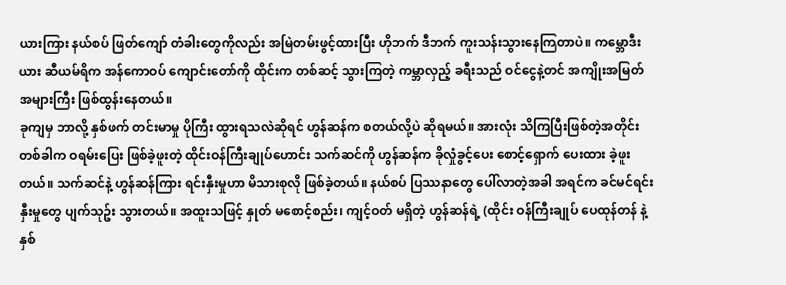ယားကြား နယ်စပ် ဖြတ်ကျော် တံခါးတွေကိုလည်း အမြဲတမ်းဖွင့်ထားပြီး ဟိုဘက် ဒီဘက် ကူးသန်းသွားနေကြတာပဲ။ ကမ္ဘောဒီးယား ဆီယမ်ရိက အန်ကောဝပ် ကျောင်းတော်ကို ထိုင်းက တစ်ဆင့် သွားကြတဲ့ ကမ္ဘာလှည့် ခရီးသည် ဝင်ငွေနဲ့တင် အကျိုးအမြတ် အများကြီး ဖြစ်ထွန်းနေတယ်။
ခုကျမှ ဘာလို့ နှစ်ဖက် တင်းမာမှု ပိုကြီး ထွားရသလဲဆိုရင် ဟွန်ဆန်က စတယ်လို့ပဲ ဆိုရမယ်။ အားလုံး သိကြပြီးဖြစ်တဲ့အတိုင်း တစ်ခါက ဝရမ်းပြေး ဖြစ်ခဲ့ဖူးတဲ့ ထိုင်းဝန်ကြီးချုပ်ဟောင်း သက်ဆင်ကို ဟွန်ဆန်က ခိုလှုံခွင့်ပေး စောင့်ရှောက် ပေးထား ခဲ့ဖူးတယ်။ သက်ဆင်နဲ့ ဟွန်ဆန်ကြား ရင်းနှီးမှုဟာ မိသားစုလို ဖြစ်ခဲ့တယ်။ နယ်စပ် ပြဿနာတွေ ပေါ်လာတဲ့အခါ အရင်က ခင်မင်ရင်းနှီးမှုတွေ ပျက်သုဥ်း သွားတယ်။ အထူးသဖြင့် နှုတ် မစောင့်စည်း၊ ကျင့်ဝတ် မရှိတဲ့ ဟွန်ဆန်ရဲ့ (ထိုင်း ဝန်ကြီးချုပ် ပေထုန်တန် နဲ့ နှစ်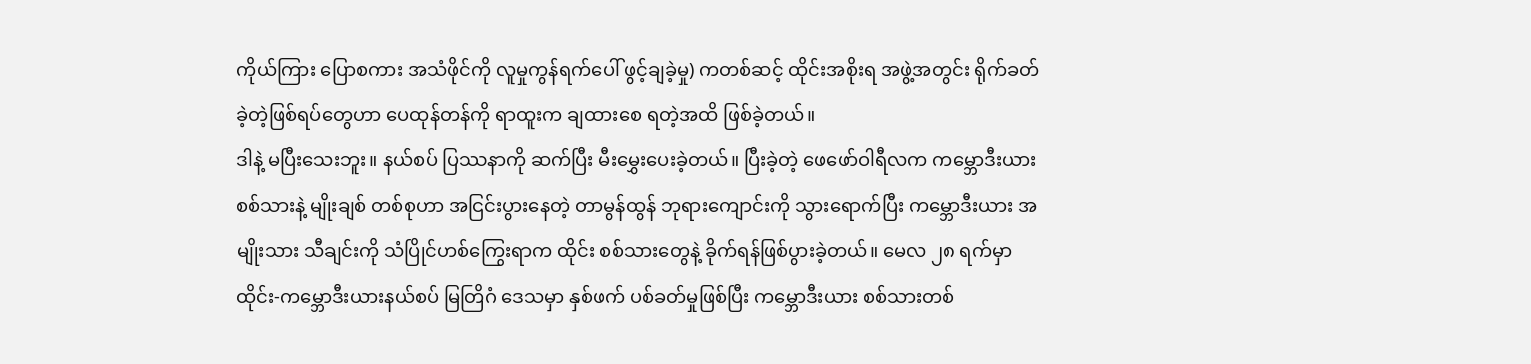ကိုယ်ကြား ပြောစကား အသံဖိုင်ကို လူမှုကွန်ရက်ပေါ် ဖွင့်ချခဲ့မှု) ကတစ်ဆင့် ထိုင်းအစိုးရ အဖွဲ့အတွင်း ရိုက်ခတ်ခဲ့တဲ့ဖြစ်ရပ်တွေဟာ ပေထုန်တန်ကို ရာထူးက ချထားစေ ရတဲ့အထိ ဖြစ်ခဲ့တယ်။
ဒါနဲ့ မပြီးသေးဘူး။ နယ်စပ် ပြဿနာကို ဆက်ပြီး မီးမွှေးပေးခဲ့တယ်။ ပြီးခဲ့တဲ့ ဖေဖော်ဝါရီလက ကမ္ဘောဒီးယားစစ်သားနဲ့ မျိုးချစ် တစ်စုဟာ အငြင်းပွားနေတဲ့ တာမွန်ထွန် ဘုရားကျောင်းကို သွားရောက်ပြီး ကမ္ဘောဒီးယား အမျိုးသား သီချင်းကို သံပြိုင်ဟစ်ကြွေးရာက ထိုင်း စစ်သားတွေနဲ့ ခိုက်ရန်ဖြစ်ပွားခဲ့တယ်။ မေလ ၂၈ ရက်မှာ ထိုင်း-ကမ္ဘောဒီးယားနယ်စပ် မြတြိဂံ ဒေသမှာ နှစ်ဖက် ပစ်ခတ်မှုဖြစ်ပြီး ကမ္ဘောဒီးယား စစ်သားတစ်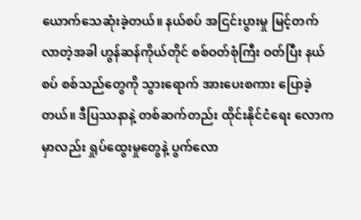ယောက်သေဆုံးခဲ့တယ်။ နယ်စပ် အငြင်းပွားမှု မြင့်တက်လာတဲ့အခါ ဟွန်ဆန်ကိုယ်တိုင် စစ်ဝတ်စုံကြီး ဝတ်ပြီး နယ်စပ် စစ်သည်တွေကို သွားရောက် အားပေးစကား ပြောခဲ့တယ်။ ဒီပြဿနာနဲ့ တစ်ဆက်တည်း ထိုင်းနိုင်ငံရေး လောကမှာလည်း ရှုပ်ထွေးမှုတွေနဲ့ ပွက်လော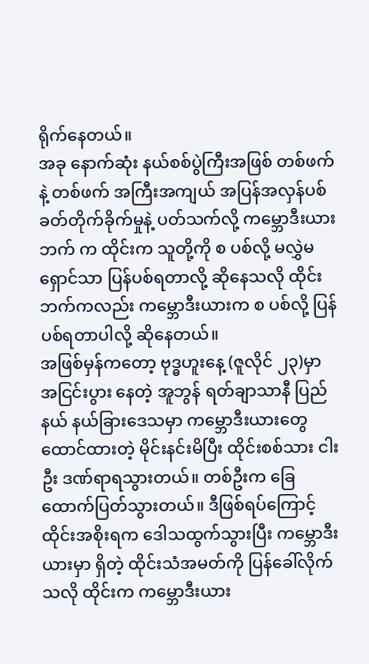ရိုက်နေတယ်။
အခု နောက်ဆုံး နယ်စစ်ပွဲကြီးအဖြစ် တစ်ဖက်နဲ့ တစ်ဖက် အကြီးအကျယ် အပြန်အလှန်ပစ်ခတ်တိုက်ခိုက်မှုနဲ့ ပတ်သက်လို့ ကမ္ဘောဒီးယားဘက် က ထိုင်းက သူတို့ကို စ ပစ်လို့ မလွှဲမရှောင်သာ ပြန်ပစ်ရတာလို့ ဆိုနေသလို ထိုင်းဘက်ကလည်း ကမ္ဘောဒီးယားက စ ပစ်လို့ ပြန်ပစ်ရတာပါလို့ ဆိုနေတယ်။
အဖြစ်မှန်ကတော့ ဗုဒ္ဓဟူးနေ့ (ဇူလိုင် ၂၃)မှာ အငြင်းပွား နေတဲ့ အူဘွန် ရတ်ချာသာနီ ပြည်နယ် နယ်ခြားဒေသမှာ ကမ္ဘောဒီးယားတွေ ထောင်ထားတဲ့ မိုင်းနင်းမိပြီး ထိုင်းစစ်သား ငါးဦး ဒဏ်ရာရသွားတယ်။ တစ်ဦးက ခြေထောက်ပြတ်သွားတယ်။ ဒီဖြစ်ရပ်ကြောင့် ထိုင်းအစိုးရက ဒေါသထွက်သွားပြီး ကမ္ဘောဒီးယားမှာ ရှိတဲ့ ထိုင်းသံအမတ်ကို ပြန်ခေါ်လိုက်သလို ထိုင်းက ကမ္ဘောဒီးယား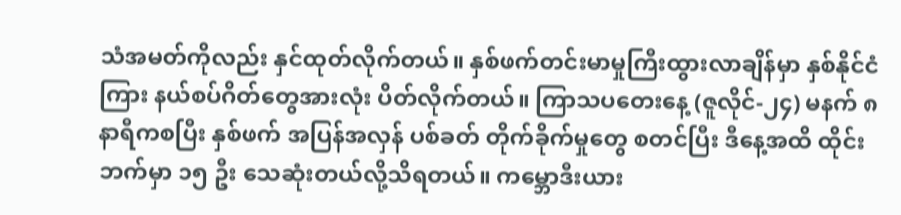သံအမတ်ကိုလည်း နှင်ထုတ်လိုက်တယ်။ နှစ်ဖက်တင်းမာမှုကြီးထွားလာချိန်မှာ နှစ်နိုင်ငံကြား နယ်စပ်ဂိတ်တွေအားလုံး ပိတ်လိုက်တယ်။ ကြာသပတေးနေ့ (ဇူလိုင်-၂၄) မနက် ၈ နာရီကစပြီး နှစ်ဖက် အပြန်အလှန် ပစ်ခတ် တိုက်ခိုက်မှုတွေ စတင်ပြီး ဒီနေ့အထိ ထိုင်းဘက်မှာ ၁၅ ဦး သေဆုံးတယ်လို့သိရတယ်။ ကမ္ဘောဒီးယား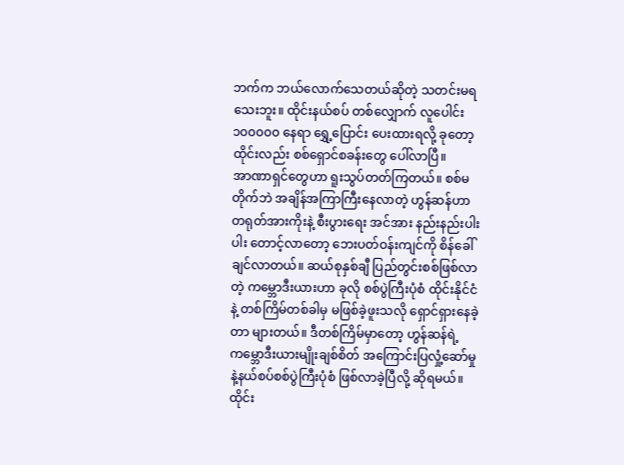ဘက်က ဘယ်လောက်သေတယ်ဆိုတဲ့ သတင်းမရသေးဘူး။ ထိုင်းနယ်စပ် တစ်လျှောက် လူပေါင်း ၁၀၀၀၀၀ နေရာ ရွှေ့ပြောင်း ပေးထားရလို့ ခုတော့ ထိုင်းလည်း စစ်ရှောင်စခန်းတွေ ပေါ်လာပြီ။
အာဏာရှင်တွေဟာ ရူးသွပ်တတ်ကြတယ်။ စစ်မတိုက်ဘဲ အချိန်အကြာကြီးနေလာတဲ့ ဟွန်ဆန်ဟာ တရုတ်အားကိုးနဲ့ စီးပွားရေး အင်အား နည်းနည်းပါးပါး တောင့်လာတော့ ဘေးပတ်ဝန်းကျင်ကို စိန်ခေါ်ချင်လာတယ်။ ဆယ်စုနှစ်ချီ ပြည်တွင်းစစ်ဖြစ်လာတဲ့ ကမ္ဘောဒီးယားဟာ ခုလို စစ်ပွဲကြီးပုံစံ ထိုင်းနိုင်ငံနဲ့ တစ်ကြိမ်တစ်ခါမှ မဖြစ်ခဲ့ဖူးသလို ရှောင်ရှားနေခဲ့တာ များတယ်။ ဒီတစ်ကြိမ်မှာတော့ ဟွန်ဆန်ရဲ့ ကမ္ဘောဒီးယားမျိုးချစ်စိတ် အကြောင်းပြလှုံ့ဆော်မှုနဲ့နယ်စပ်စစ်ပွဲကြီးပုံစံ ဖြစ်လာခဲ့ပြီလို့ ဆိုရမယ်။
ထိုင်း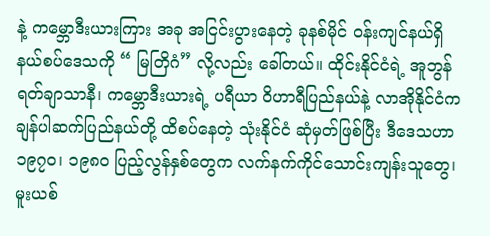နဲ့ ကမ္ဘောဒီးယားကြား အခု အငြင်းပွားနေတဲ့ ခုနစ်မိုင် ဝန်းကျင်နယ်ရှိ နယ်စပ်ဒေသကို “ မြတြိဂံ” လို့လည်း ခေါ်တယ်။ ထိုင်းနိုင်ငံရဲ့ အူဘွန် ရတ်ချာသာနီ၊ ကမ္ဘောဒီးယားရဲ့ ပရီယာ ဝိဟာရီပြည်နယ်နဲ့ လာအိုနိုင်ငံက ချန်ပါဆက်ပြည်နယ်တို့ ထိစပ်နေတဲ့ သုံးနိုင်ငံ ဆုံမှတ်ဖြစ်ပြီး ဒီဒေသဟာ ၁၉၇၀၊ ၁၉၈၀ ပြည့်လွန်နှစ်တွေက လက်နက်ကိုင်သောင်းကျန်းသူတွေ၊ မူးယစ်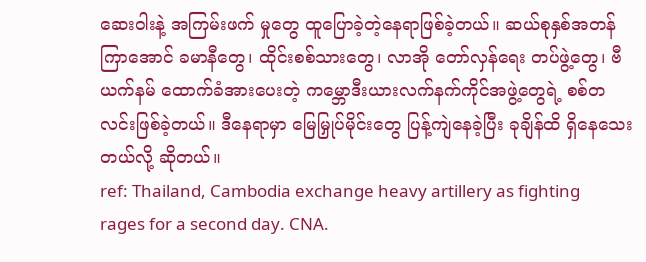ဆေးဝါးနဲ့ အကြမ်းဖက် မှုတွေ ထူပြောခဲ့တဲ့နေရာဖြစ်ခဲ့တယ်။ ဆယ်စုနှစ်အတန်ကြာအောင် ခမာနီတွေ၊ ထိုင်းစစ်သားတွေ၊ လာအို တော်လှန်ရေး တပ်ဖွဲ့တွေ၊ ဗီယက်နမ် ထောက်ခံအားပေးတဲ့ ကမ္ဘောဒီးယားလက်နက်ကိုင်အဖွဲ့တွေရဲ့ စစ်တလင်းဖြစ်ခဲ့တယ်။ ဒီနေရာမှာ မြေမြှုပ်မိုင်းတွေ ပြန့်ကျဲနေခဲ့ပြီး ခုချိန်ထိ ရှိနေသေးတယ်လို့ ဆိုတယ်။
ref: Thailand, Cambodia exchange heavy artillery as fighting rages for a second day. CNA.